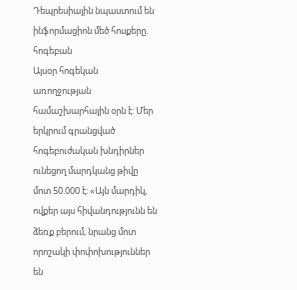Դեպրեսիային նպաստում են ինֆորմացիոն մեծ հոսքերը. հոգեբան
Այսօր հոգեկան առողջության համաշխարհային օրն է: Մեր երկրում գրանցված հոգեբուժական խնդիրներ ունեցող մարդկանց թիվը մոտ 50.000 է: «Այն մարդիկ, ովքեր այս հիվանդությունն են ձեռք բերում, նրանց մոտ որոշակի փոփոխություններ են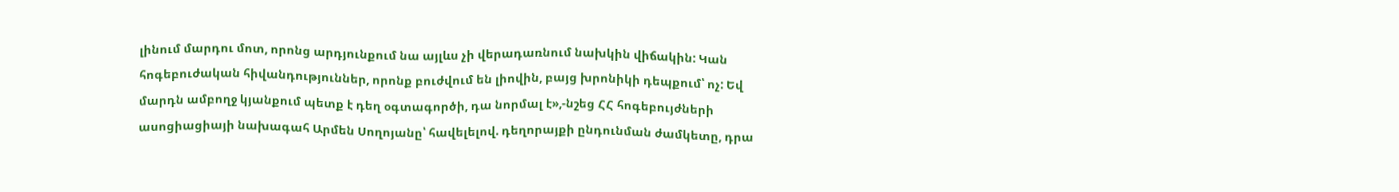լինում մարդու մոտ, որոնց արդյունքում նա այլևս չի վերադառնում նախկին վիճակին: Կան հոգեբուժական հիվանդություններ, որոնք բուժվում են լիովին, բայց խրոնիկի դեպքում՝ ոչ: Եվ մարդն ամբողջ կյանքում պետք է դեղ օգտագործի, դա նորմալ է»,-նշեց ՀՀ հոգեբույժների ասոցիացիայի նախագահ Արմեն Սողոյանը՝ հավելելով. դեղորայքի ընդունման ժամկետը, դրա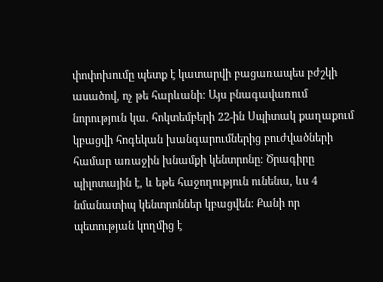փոփոխումը պետք է կատարվի բացառապես բժշկի ասածով, ոչ թե հարևանի: Այս բնագավառում նորություն կա. հոկտեմբերի 22-ին Սպիտակ քաղաքում կբացվի հոգեկան խանգարումներից բուժվածների համար առաջին խնամքի կենտրոնը։ Ծրագիրը պիլոտային է, և եթե հաջողություն ունենա, ևս 4 նմանատիպ կենտրոններ կբացվեն: Քանի որ պետության կողմից է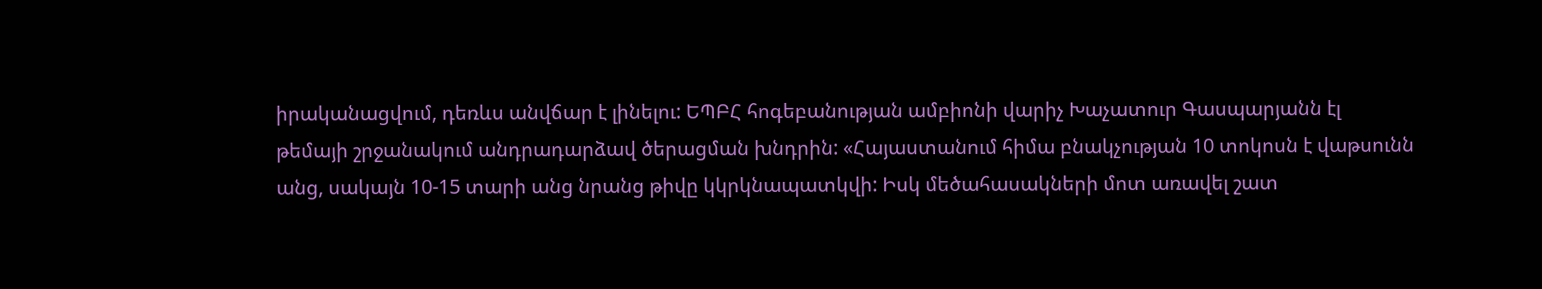իրականացվում, դեռևս անվճար է լինելու: ԵՊԲՀ հոգեբանության ամբիոնի վարիչ Խաչատուր Գասպարյանն էլ թեմայի շրջանակում անդրադարձավ ծերացման խնդրին: «Հայաստանում հիմա բնակչության 10 տոկոսն է վաթսունն անց, սակայն 10-15 տարի անց նրանց թիվը կկրկնապատկվի: Իսկ մեծահասակների մոտ առավել շատ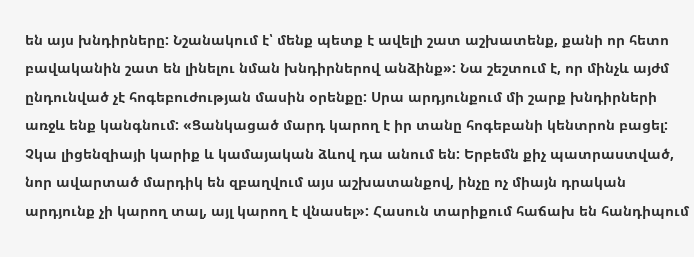են այս խնդիրները: Նշանակում է՝ մենք պետք է ավելի շատ աշխատենք, քանի որ հետո բավականին շատ են լինելու նման խնդիրներով անձինք»: Նա շեշտում է, որ մինչև այժմ ընդունված չէ հոգեբուժության մասին օրենքը: Սրա արդյունքում մի շարք խնդիրների առջև ենք կանգնում: «Ցանկացած մարդ կարող է իր տանը հոգեբանի կենտրոն բացել: Չկա լիցենզիայի կարիք և կամայական ձևով դա անում են: Երբեմն քիչ պատրաստված, նոր ավարտած մարդիկ են զբաղվում այս աշխատանքով, ինչը ոչ միայն դրական արդյունք չի կարող տալ, այլ կարող է վնասել»: Հասուն տարիքում հաճախ են հանդիպում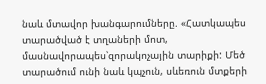նաև մտավոր խանգարումները. «Հատկապես տարածված է տղաների մոտ, մասնավորապես՝զորակոչային տարիքի: Մեծ տարածում ունի նաև կպչուն, սևեռուն մտքերի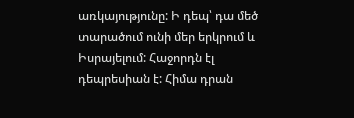առկայությունը: Ի դեպ՝ դա մեծ տարածում ունի մեր երկրում և Իսրայելում: Հաջորդն էլ դեպրեսիան է: Հիմա դրան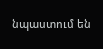նպաստում են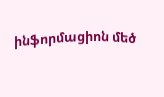ինֆորմացիոն մեծ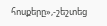հոսքերը»,-շեշտեց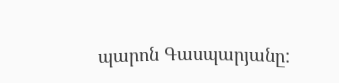պարոն Գասպարյանը: